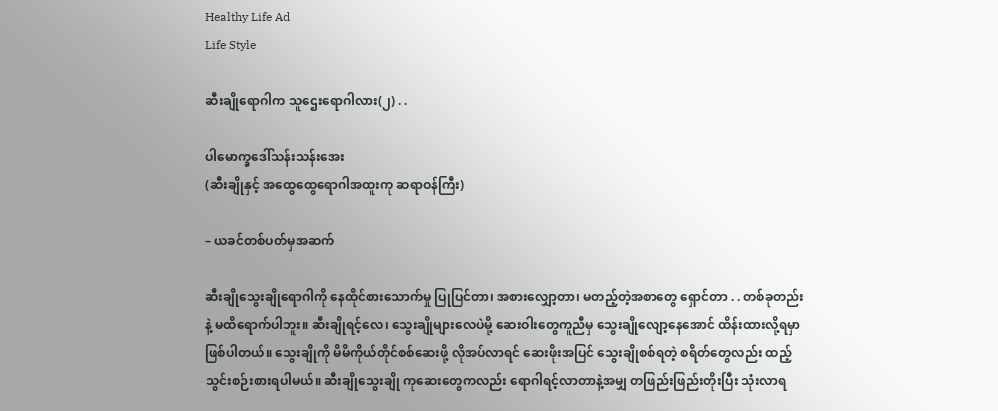Healthy Life Ad
Life Style

ဆီးချိုရောဂါက သူဌေးရောဂါလား(၂) . .

ပါမောက္ခဒေါ်သန်းသန်းအေး
(ဆီးချိုနှင့် အထွေထွေရောဂါအထူးကု ဆရာဝန်ကြီး)

– ယခင်တစ်ပတ်မှအဆက်

ဆီးချိုသွေးချိုရောဂါကို နေထိုင်စားသောက်မှု ပြုပြင်တာ၊ အစားလျှော့တာ၊ မတည့်တဲ့အစာတွေ ရှောင်တာ . . တစ်ခုတည်းနဲ့ မထိရောက်ပါဘူး။ ဆီးချိုရင့်လေ၊ သွေးချိုများလေပဲမို့ ဆေးဝါးတွေကူညီမှ သွေးချိုလျော့နေအောင် ထိန်းထားလို့ရမှာ ဖြစ်ပါတယ်။ သွေးချိုကို မိမိကိုယ်တိုင်စစ်ဆေးဖို့ လိုအပ်လာရင် ဆေးဖိုးအပြင် သွေးချိုစစ်ရတဲ့ စရိတ်တွေလည်း ထည့်သွင်းစဉ်းစားရပါမယ်။ ဆီးချိုသွေးချို ကုဆေးတွေကလည်း ရောဂါရင့်လာတာနဲ့အမျှ တဖြည်းဖြည်းတိုးပြီး သုံးလာရ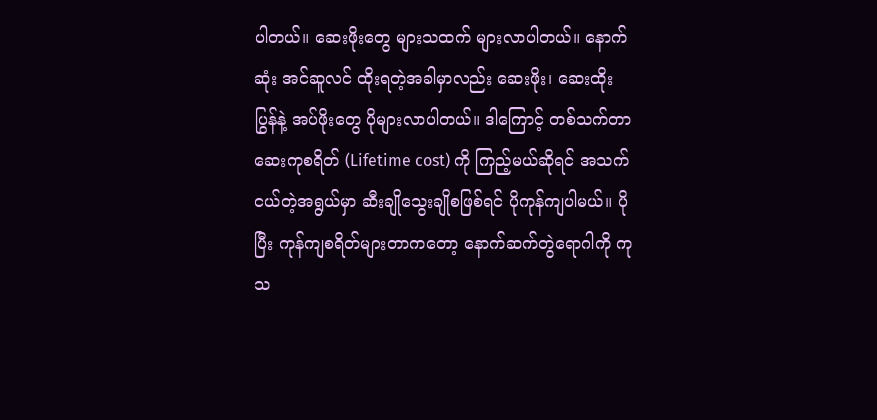ပါတယ်။ ဆေးဖိုးတွေ များသထက် များလာပါတယ်။ နောက်ဆုံး အင်ဆူလင် ထိုးရတဲ့အခါမှာလည်း ဆေးဖိုး၊ ဆေးထိုးပြွန်နဲ့ အပ်ဖိုးတွေ ပိုများလာပါတယ်။ ဒါကြောင့် တစ်သက်တာ ဆေးကုစရိတ် (Lifetime cost) ကို ကြည့်မယ်ဆိုရင် အသက်ငယ်တဲ့အရွယ်မှာ ဆီးချိုသွေးချိုစဖြစ်ရင် ပိုကုန်ကျပါမယ်။ ပိုပြီး ကုန်ကျစရိတ်များတာကတော့ နောက်ဆက်တွဲရောဂါကို ကုသ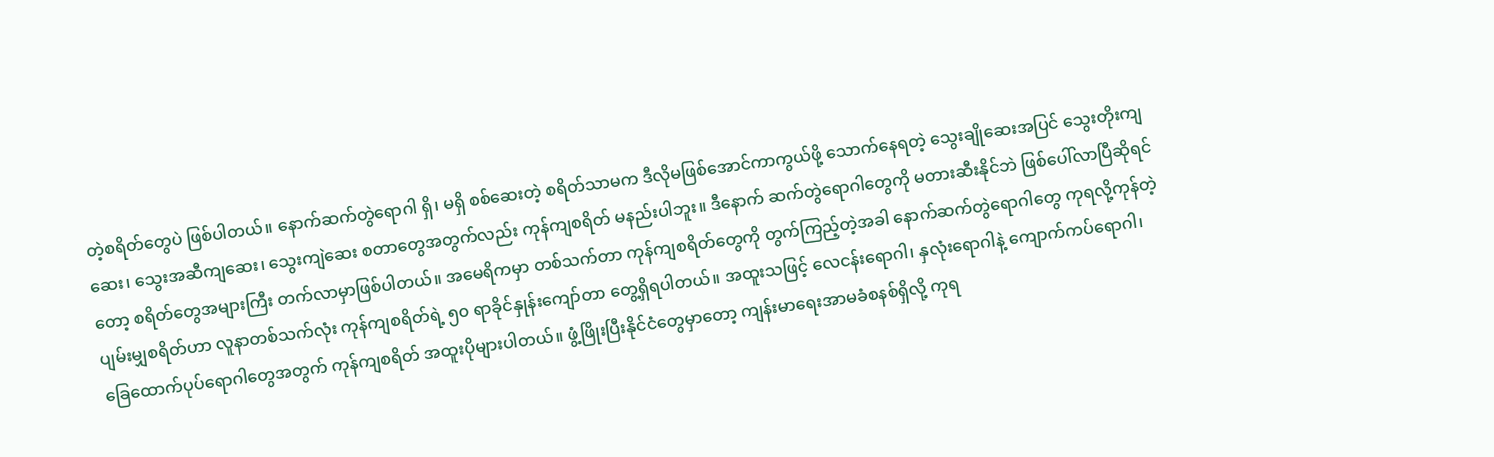တဲ့စရိတ်တွေပဲ ဖြစ်ပါတယ်။ နောက်ဆက်တွဲရောဂါ ရှိ၊ မရှိ စစ်ဆေးတဲ့ စရိတ်သာမက ဒီလိုမဖြစ်အောင်ကာကွယ်ဖို့ သောက်နေရတဲ့ သွေးချိုဆေးအပြင် သွေးတိုးကျဆေး၊ သွေးအဆီကျဆေး၊ သွေးကျဲဆေး စတာတွေအတွက်လည်း ကုန်ကျစရိတ် မနည်းပါဘူး။ ဒီနောက် ဆက်တွဲရောဂါတွေကို မတားဆီးနိုင်ဘဲ ဖြစ်ပေါ်လာပြီဆိုရင်တော့ စရိတ်တွေအများကြီး တက်လာမှာဖြစ်ပါတယ်။ အမေရိကမှာ တစ်သက်တာ ကုန်ကျစရိတ်တွေကို တွက်ကြည့်တဲ့အခါ နောက်ဆက်တွဲရောဂါတွေ ကုရလို့ကုန်တဲ့ ပျမ်းမျှစရိတ်ဟာ လူနာတစ်သက်လုံး ကုန်ကျစရိတ်ရဲ့ ၅၀ ရာခိုင်နှုန်းကျော်တာ တွေ့ရှိရပါတယ်။ အထူးသဖြင့် လေငန်းရောဂါ၊ နှလုံးရောဂါနဲ့ ကျောက်ကပ်ရောဂါ၊ ခြေထောက်ပုပ်ရောဂါတွေအတွက် ကုန်ကျစရိတ် အထူးပိုများပါတယ်။ ဖွံ့ဖြိုးပြီးနိုင်ငံတွေမှာတော့ ကျန်းမာရေးအာမခံစနစ်ရှိလို့ ကုရ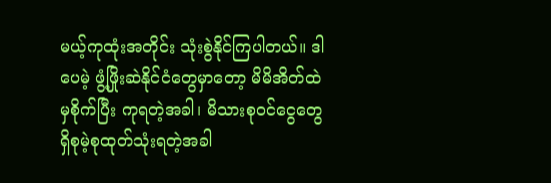မယ့်ကုထုံးအတိုင်း သုံးစွဲနိုင်ကြပါတယ်။ ဒါပေမဲ့ ဖွံ့ဖြိုးဆဲနိုင်ငံတွေမှာတော့ မိမိအိတ်ထဲမှစိုက်ပြီး ကုရတဲ့အခါ၊ မိသားစုဝင်ငွေတွေ ရှိစုမဲ့စုထုတ်သုံးရတဲ့အခါ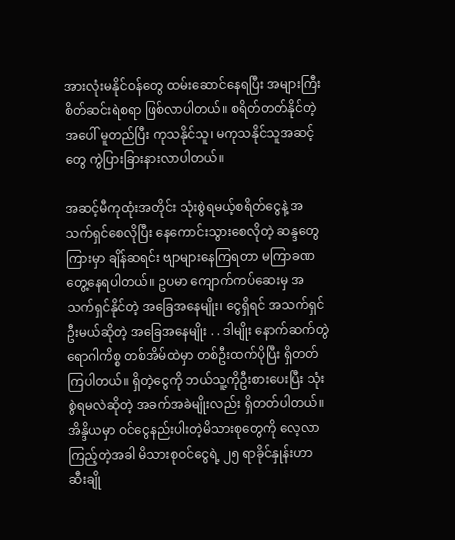အားလုံးမနိုင်ဝန်တွေ ထမ်းဆောင်နေရပြီး အများကြီးစိတ်ဆင်းရဲစရာ ဖြစ်လာပါတယ်။ စရိတ်တတ်နိုင်တဲ့အပေါ် မူတည်ပြီး ကုသနိုင်သူ၊ မကုသနိုင်သူအဆင့်တွေ ကွဲပြားခြားနားလာပါတယ်။

အဆင့်မီကုထုံးအတိုင်း သုံးစွဲရမယ့်စရိတ်ငွေနဲ့ အသက်ရှင်စေလိုပြီး နေကောင်းသွားစေလိုတဲ့ ဆန္ဒတွေကြားမှာ ချိန်ဆရင်း ဗျာများနေကြရတာ မကြာခဏ တွေ့နေရပါတယ်။ ဥပမာ ကျောက်ကပ်ဆေးမှ အသက်ရှင်နိုင်တဲ့ အခြေအနေမျိုး၊ ငွေရှိရင် အသက်ရှင်ဦးမယ်ဆိုတဲ့ အခြေအနေမျိုး . . ဒါမျိုး နောက်ဆက်တွဲရောဂါကိစ္စ တစ်အိမ်ထဲမှာ တစ်ဦးထက်ပိုပြီး ရှိတတ်ကြပါတယ်။ ရှိတဲ့ငွေကို ဘယ်သူ့ကိုဦးစားပေးပြီး သုံးစွဲရမလဲဆိုတဲ့ အခက်အခဲမျိုးလည်း ရှိတတ်ပါတယ်။ အိန္ဒိယမှာ ဝင်ငွေနည်းပါးတဲ့မိသားစုတွေကို လေ့လာကြည့်တဲ့အခါ မိသားစုဝင်ငွေရဲ့ ၂၅ ရာခိုင်နှုန်းဟာ ဆီးချို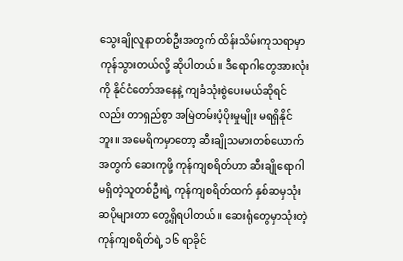သွေးချိုလူနာတစ်ဦးအတွက် ထိန်းသိမ်းကုသရာမှာ ကုန်သွားတယ်လို့ ဆိုပါတယ်။ ဒီရောဂါတွေအားလုံးကို နိုင်ငံတော်အနေနဲ့ ကျခံသုံးစွဲပေးမယ်ဆိုရင်လည်း တာရှည်စွာ အမြဲတမ်းပံ့ပိုးမှုမျိုး မရရှိနိုင်ဘူး။ အမေရိကမှာတော့ ဆီးချိုသမားတစ်ယောက်အတွက် ဆေးကုဖို့ ကုန်ကျစရိတ်ဟာ ဆီးချိုရောဂါမရှိတဲ့သူတစ်ဦးရဲ့ ကုန်ကျစရိတ်ထက် နှစ်ဆမှသုံးဆပိုများတာ တွေ့ရှိရပါတယ်။ ဆေးရုံတွေမှာသုံးတဲ့ ကုန်ကျစရိတ်ရဲ့ ၁၆ ရာခိုင်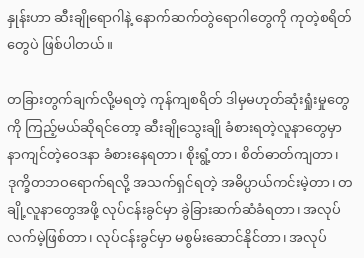နှုန်းဟာ ဆီးချိုရောဂါနဲ့ နောက်ဆက်တွဲရောဂါတွေကို ကုတဲ့စရိတ်တွေပဲ ဖြစ်ပါတယ်။

တခြားတွက်ချက်လို့မရတဲ့ ကုန်ကျစရိတ် ဒါမှမဟုတ်ဆုံးရှုံးမှုတွေကို ကြည့်မယ်ဆိုရင်တော့ ဆီးချိုသွေးချို ခံစားရတဲ့လူနာတွေမှာ နာကျင်တဲ့ဝေဒနာ ခံစားနေရတာ၊ စိုးရွံ့တာ၊ စိတ်ဓာတ်ကျတာ၊ ဒုက္ခိတဘဝရောက်ရလို့ အသက်ရှင်ရတဲ့ အဓိပ္ပာယ်ကင်းမဲ့တာ၊ တချို့လူနာတွေအဖို့ လုပ်ငန်းခွင်မှာ ခွဲခြားဆက်ဆံခံရတာ၊ အလုပ်လက်မဲ့ဖြစ်တာ၊ လုပ်ငန်းခွင်မှာ မစွမ်းဆောင်နိုင်တာ၊ အလုပ်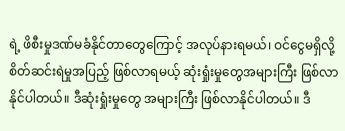ရဲ့ ဖိစီးမှုဒဏ်မခံနိုင်တာတွေကြောင့် အလုပ်နားရမယ်၊ ဝင်ငွေမရှိလို့ စိတ်ဆင်းရဲမှုအပြည့် ဖြစ်လာရမယ့် ဆုံးရှုံးမှုတွေအများကြီး ဖြစ်လာနိုင်ပါတယ်။ ဒီဆုံးရှုံးမှုတွေ အများကြီး ဖြစ်လာနိုင်ပါတယ်။ ဒီ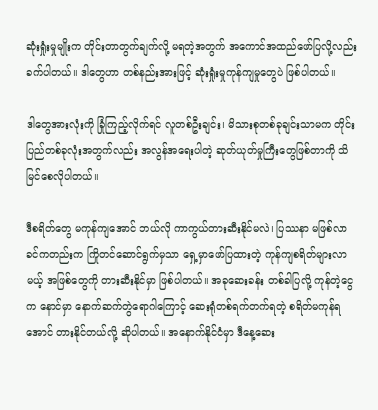ဆုံးရှုံးမှုမျိုးက တိုင်းတာတွက်ချက်လို့ မရတဲ့အတွက် အကောင်အထည်ဖော်ပြလို့လည်း ခက်ပါတယ်။ ဒါတွေဟာ တစ်နည်းအားဖြင့် ဆုံးရှုံးမှုကုန်ကျမှုတွေပဲ ဖြစ်ပါတယ်။

ဒါတွေအားလုံးကို ခြုံကြည့်လိုက်ရင် လူတစ်ဦးချင်း၊ မိသားစုတစ်ခုချင်းသာမက တိုင်းပြည်တစ်ခုလုံးအတွက်လည်း အလွန်အရေးပါတဲ့ ဆုတ်ယုတ်မှုကြီးတွေဖြစ်တာကို သိမြင်စေလိုပါတယ်။

ဒီစရိတ်တွေ မကုန်ကျအောင် ဘယ်လို ကာကွယ်တားဆီးနိုင်မလဲ၊ ပြဿနာ မဖြစ်လာခင်ကတည်းက ကြိုတင်ဆောင်ရွက်မှသာ ရှေ့မှာဖော်ပြထားတဲ့ ကုန်ကျစရိတ်များလာမယ့် အဖြစ်တွေကို တားဆီးနိုင်မှာ ဖြစ်ပါတယ်။ အခုဆေးခန်း တစ်ခါပြလို့ ကုန်တဲ့ငွေက နောင်မှာ နောက်ဆက်တွဲရောဂါကြောင့် ဆေးရုံတစ်ရက်တက်ရတဲ့ စရိတ်မကုန်ရအောင် တားနိုင်တယ်လို့ ဆိုပါတယ်။ အနောက်နိုင်ငံမှာ ဒီနေ့ဆေး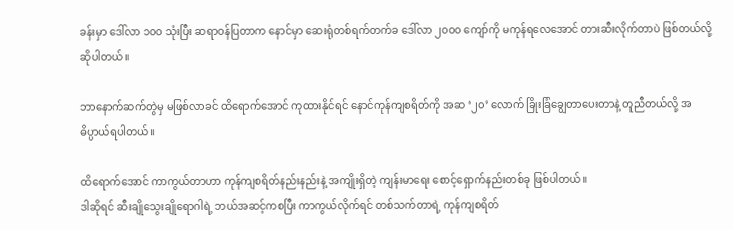ခန်းမှာ ဒေါ်လာ ၁၀ဝ သုံးပြီး ဆရာဝန်ပြတာက နောင်မှာ ဆေးရုံတစ်ရက်တက်ခ ဒေါ်လာ ၂၀ဝ၀ ကျော်ကို မကုန်ရလေအောင် တားဆီးလိုက်တာပဲ ဖြစ်တယ်လို့ ဆိုပါတယ်။

ဘာနောက်ဆက်တွဲမှ မဖြစ်လာခင် ထိရောက်အောင် ကုထားနိုင်ရင် နောင်ကုန်ကျစရိတ်ကို အဆ ‘၂၀’ လောက် ခြိုးခြံချွေတာပေးတာနဲ့ တူညီတယ်လို့ အဓိပ္ပာယ်ရပါတယ်။

ထိရောက်အောင် ကာကွယ်တာဟာ ကုန်ကျစရိတ်နည်းနည်းနဲ့ အကျိုးရှိတဲ့ ကျန်းမာရေး စောင့်ရှောက်နည်းတစ်ခု ဖြစ်ပါတယ်။
ဒါဆိုရင် ဆီးချိုသွေးချိုရောဂါရဲ့ ဘယ်အဆင့်ကစပြီး ကာကွယ်လိုက်ရင် တစ်သက်တာရဲ့ ကုန်ကျစရိတ်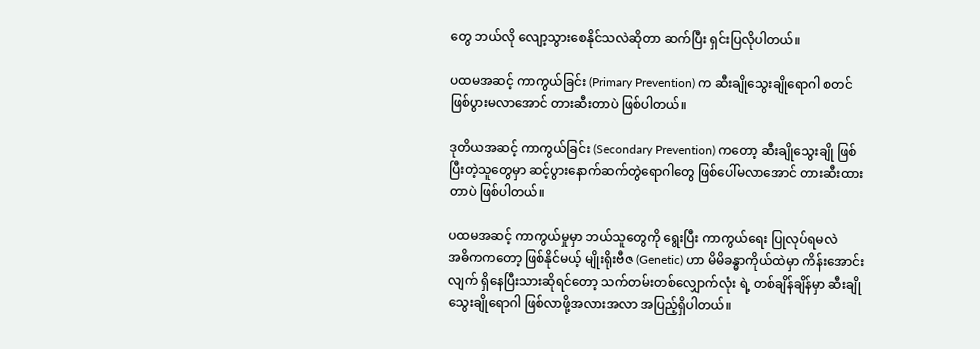တွေ ဘယ်လို လျော့သွားစေနိုင်သလဲဆိုတာ ဆက်ပြီး ရှင်းပြလိုပါတယ်။

ပထမအဆင့် ကာကွယ်ခြင်း (Primary Prevention) က ဆီးချိုသွေးချိုရောဂါ စတင်ဖြစ်ပွားမလာအောင် တားဆီးတာပဲ ဖြစ်ပါတယ်။

ဒုတိယအဆင့် ကာကွယ်ခြင်း (Secondary Prevention) ကတော့ ဆီးချိုသွေးချို ဖြစ်ပြီးတဲ့သူတွေမှာ ဆင့်ပွားနောက်ဆက်တွဲရောဂါတွေ ဖြစ်ပေါ်မလာအောင် တားဆီးထားတာပဲ ဖြစ်ပါတယ်။

ပထမအဆင့် ကာကွယ်မှုမှာ ဘယ်သူတွေကို ရွေးပြီး ကာကွယ်ရေး ပြုလုပ်ရမလဲ
အဓိကကတော့ ဖြစ်နိုင်မယ့် မျိုးရိုးဗီဇ (Genetic) ဟာ မိမိခန္ဓာကိုယ်ထဲမှာ ကိန်းအောင်းလျက် ရှိနေပြီးသားဆိုရင်တော့ သက်တမ်းတစ်လျှောက်လုံး ရဲ့ တစ်ချိန်ချိန်မှာ ဆီးချိုသွေးချိုရောဂါ ဖြစ်လာဖို့အလားအလာ အပြည့်ရှိပါတယ်။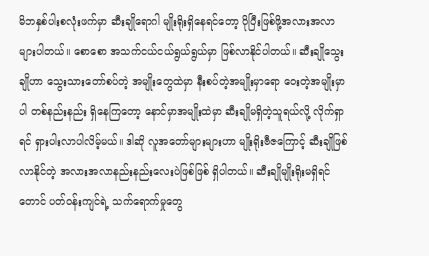မိဘနှစ်ပါးစလုံးဖက်မှာ ဆီးချိုရောဂါ မျိုးရိုးရှိနေရင်တော့ ပိုပြီးဖြစ်ဖို့အလားအလာ များပါတယ်။ စောစော အသက်ငယ်ငယ်ရွယ်ရွယ်မှာ ဖြစ်လာနိုင်ပါတယ်။ ဆီးချိုသွေးချိုဟာ သွေးသားတော်စပ်တဲ့ အမျိုးတွေထဲမှာ နီးစပ်တဲ့အမျိုးမှာရော ဝေးတဲ့အမျိုးမှာပါ တစ်နည်းနည်း ရှိနေကြတော့ နောင်မှာအမျိုးထဲမှာ ဆီးချိုမရှိတဲ့သူရယ်လို့ လိုက်ရှာရင် ရှားပါးလာပါလိမ့်မယ်။ ဒါဆို လူအတော်များများဟာ မျိုးရိုးဗီဇကြောင့် ဆီးချိုဖြစ်လာနိုင်တဲ့ အလားအလာနည်းနည်းလေးပဲဖြစ်ဖြစ် ရှိပါတယ်။ ဆီးချိုမျိုးရိုးမရှိရင်တောင် ပတ်ဝန်းကျင်ရဲ့ သက်ရောက်မှုတွေ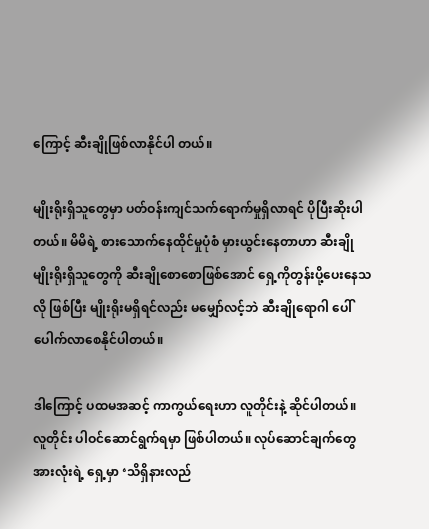ကြောင့် ဆီးချိုဖြစ်လာနိုင်ပါ တယ်။

မျိုးရိုးရှိသူတွေမှာ ပတ်ဝန်းကျင်သက်ရောက်မှုရှိလာရင် ပိုပြီးဆိုးပါတယ်။ မိမိရဲ့ စားသောက်နေထိုင်မှုပုံစံ မှားယွင်းနေတာဟာ ဆီးချိုမျိုးရိုးရှိသူတွေကို ဆီးချိုစောစောဖြစ်အောင် ရှေ့ကိုတွန်းပို့ပေးနေသလို ဖြစ်ပြီး မျိုးရိုးမရှိရင်လည်း မမျှော်လင့်ဘဲ ဆီးချိုရောဂါ ပေါ်ပေါက်လာစေနိုင်ပါတယ်။

ဒါကြောင့် ပထမအဆင့် ကာကွယ်ရေးဟာ လူတိုင်းနဲ့ ဆိုင်ပါတယ်။ လူတိုင်း ပါဝင်ဆောင်ရွက်ရမှာ ဖြစ်ပါတယ်။ လုပ်ဆောင်ချက်တွေအားလုံးရဲ့ ရှေ့မှာ ‘သိရှိနားလည်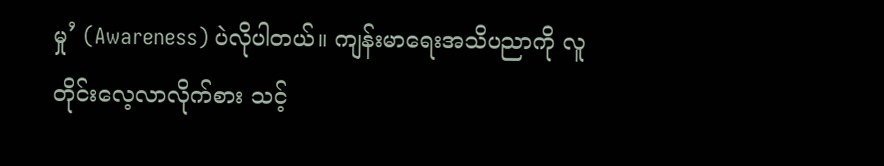မှု’ (Awareness) ပဲလိုပါတယ်။ ကျန်းမာရေးအသိပညာကို လူတိုင်းလေ့လာလိုက်စား သင့်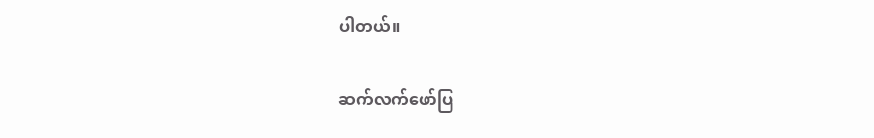ပါတယ်။

ဆက်လက်ဖော်ပြ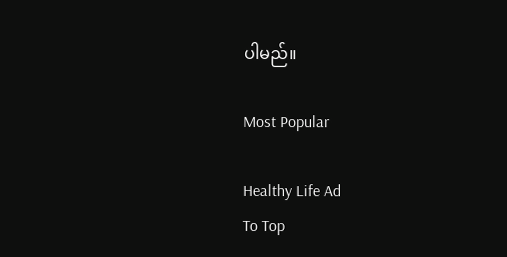ပါမည်။

Most Popular

Healthy Life Ad
To Top